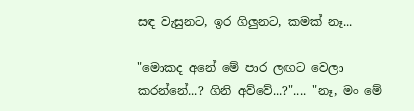සඳ වැසුනට, ඉර ගිලුනට, කමක් නෑ...

"මොකද අනේ මේ පාර ලඟට වෙලා කරන්නේ...? ගිනි අව්වේ...?".... "නෑ, මං මේ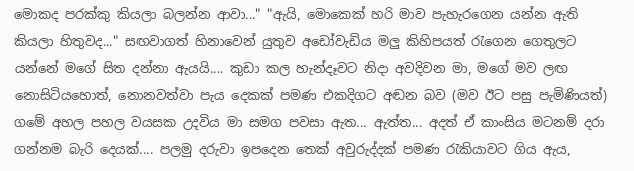මොකද පරක්කු කියලා බලන්න ආවා..." "ඇයි, මොකෙක් හරි මාව පැහැරගෙන යන්න ඇති කියලා හිතුවද..." සඟවාගත් හිනාවෙන් යුතුව අඩෝවැඩිය මලු කිහිපයත් ‍රැගෙන ගෙතුලට යන්නේ මගේ සිත දන්නා ඇයයි.... කුඩා කල හැන්දෑවට නිදා අවදිවන මා, මගේ මව ලඟ නොසිටියහොත්, නොනවත්වා පැය දෙකක් පමණ එකදිගට අඬන බව (මව ඊට පසු පැමිණියත්) ගමේ අහල පහල වයසක උදවිය මා සමග පවසා ඇත... ඇත්ත... අදත් ඒ කාංසිය මටනම් දරා ගන්නම බැරි දෙයක්.... පලමු දරුවා ඉපදෙන තෙක් අවුරුද්දක් පමණ ‍රැකියාවට ගිය ඇය,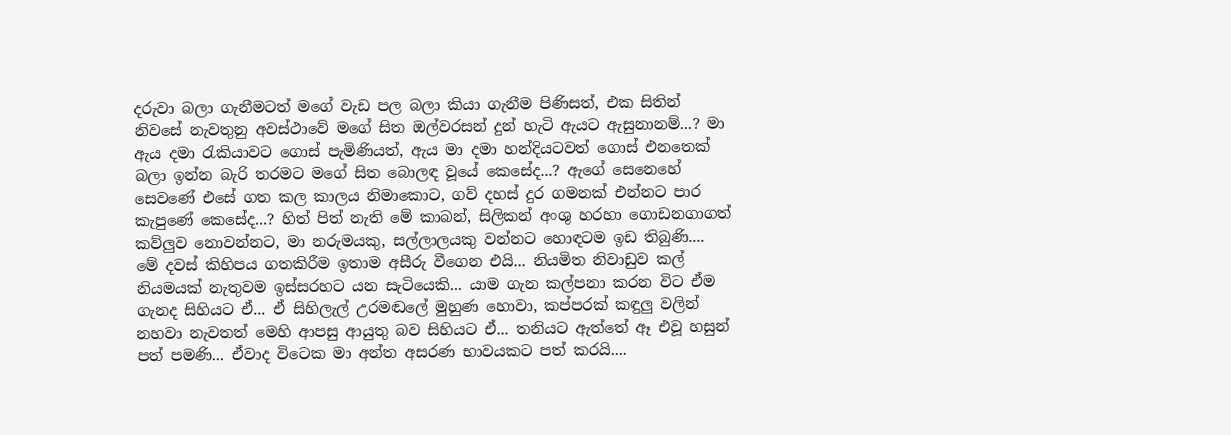දරුවා බලා ගැනීමටත් මගේ වැඩ පල බලා කියා ගැනීම පිණිසත්, එක සිතින් නිවසේ නැවතුනු අවස්ථාවේ මගේ සිත ඔල්වරසන් දුන් හැටි ඇයට ඇසුනානම්...? මා ඇය දමා ‍රැකියාවට ගොස් පැමිණියත්, ඇය මා දමා හන්දියටවත් ගොස් එනතෙක් බලා ඉන්න බැරි තරමට මගේ සිත බොලඳ වූයේ කෙසේද...? ඇගේ සෙනෙහේ සෙවණේ එසේ ගත කල කාලය නිමාකොට, ගව් දහස් දුර ගමනක් එන්නට පාර කැපුණේ කෙසේද...? හිත් පිත් නැති මේ කාබන්, සිලිකන් අංශු හරහා ගොඩනගාගත් කව්ලුව නොවන්නට, මා නරුමයකු, සල්ලාලයකු වන්නට හොඳටම ඉඩ තිබුණි....
මේ දවස් කිහිපය ගතකිරීම ඉතාම අසීරු වීගෙන එයි... නියමිත නිවාඩුව කල් නියමයක් නැතුවම ඉස්සරහට යන සැටියෙකි... යාම ගැන කල්පනා කරන විට ඒම ගැනද සිහියට ඒ... ඒ සිහිලැල් උරමඬලේ මුහුණ හොවා, කප්පරක් කඳුලු වලින් නහවා නැවතත් මෙහි ආපසු ආයුතු බව සිහියට ඒ... තනියට ඇත්තේ ඈ එවූ හසුන් පත් පමණි... ඒවාද විටෙක මා අන්ත අසරණ භාවයකට පත් කරයි....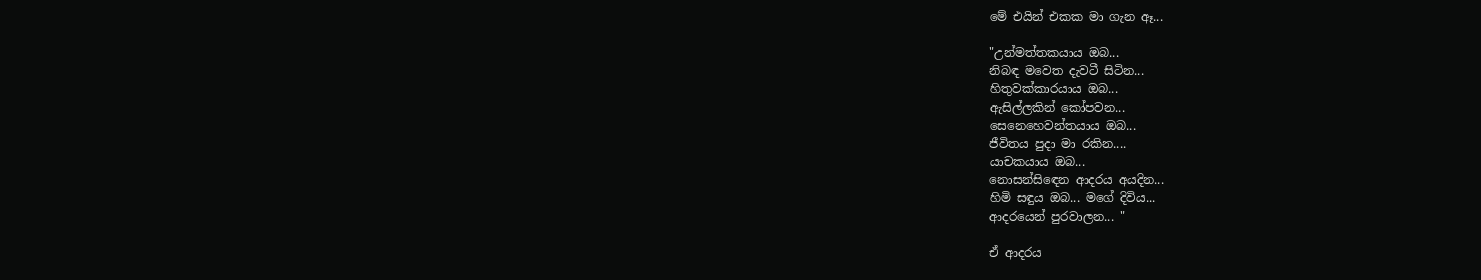මේ එයින් එකක මා ගැන ඈ...

"උන්මත්තකයාය ඔබ...
නිබඳ මවෙත දැවටී සිටින...
හිතුවක්කාරයාය ඔබ...
ඇසිල්ලකින් කෝපවන...
සෙනෙහෙවන්තයාය ඔබ...
ජීවිතය පුදා මා රකින....
යාචකයාය ඔබ...
නොසන්සි‍ඳෙන ආදරය අයදින...
හිමි සඳුය ඔබ... මගේ දිවිය...
ආදරයෙන් පුරවාලන... "

ඒ ආදරය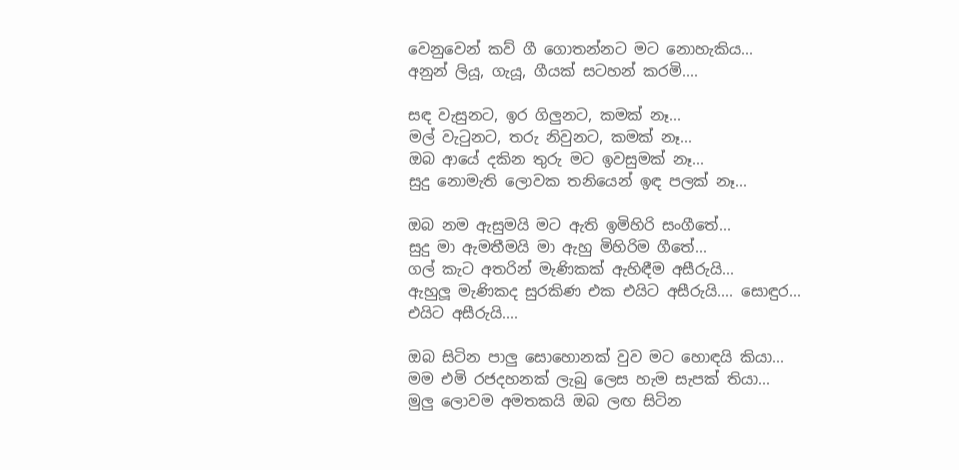වෙනුවෙන් කව් ගී ගොතන්නට මට නොහැකිය...
අනුන් ලියූ, ගැයූ, ගීයක් සටහන් කරමි....

සඳ වැසුනට, ඉර ගිලුනට, කමක් නෑ...
මල් වැ‍ටුනට, තරු නිවුනට, කමක් නෑ...
ඔබ ආයේ දකින තුරු මට ඉවසුමක් නෑ...
සුදු නොමැති ලොවක තනියෙන් ඉඳ පලක් නෑ...

ඔබ නම ඇසුමයි මට ඇති ඉමිහිරි සංගීතේ...
සුදු මා ඇමතීමයි මා ඇහු මිහිරිම ගීතේ...
ගල් කැට අතරින් මැණිකක් ඇහිඳීම අසීරුයි...
ඇහුලූ මැණිකද සුරකිණ එක එයිට අසීරුයි.... සොඳුර...
එයිට අසීරුයි....

ඔබ සිටින පාලු සොහොනක් වුව මට හොඳයි කියා...
මම එමි රජදහනක් ලැබු ලෙස හැම සැපක් තියා...
මුලු ලොවම අමතකයි ඔබ ලඟ සිටින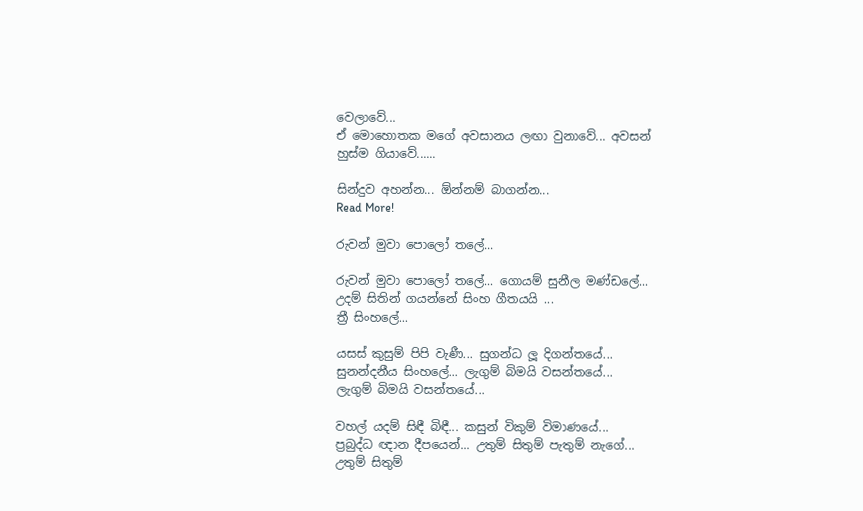වෙලාවේ...
ඒ මොහොතක මගේ අවසානය ලඟා වුනාවේ... අවසන්
හුස්ම ගියාවේ......

සින්දුව අහන්න... ඕන්නම් බාගන්න...
Read More!

රුවන් මුවා පොලෝ තලේ...

රුවන් මුවා පොලෝ තලේ... ගොයම් සුනීල මණ්ඩලේ...
උදම් සිතින් ගයන්නේ සිංහ ගීතයයි ...
ත්‍රී සිංහලේ...

යසස් කුසුම් පිපි වැණී... සුගන්ධ ලූ දිගන්තයේ...
සුනන්දනීය සිංහලේ... ලැගුම් බිමයි වසන්තයේ...
ලැගුම් බිමයි වසන්තයේ...

වහල් යදම් සිඳී බිඳී... කසුන් විකුම් විමාණයේ...
ප්‍රබුද්ධ ඥාන දීපයෙන්... උතුම් සිතුම් පැතුම් නැගේ...
උතුම් සිතුම්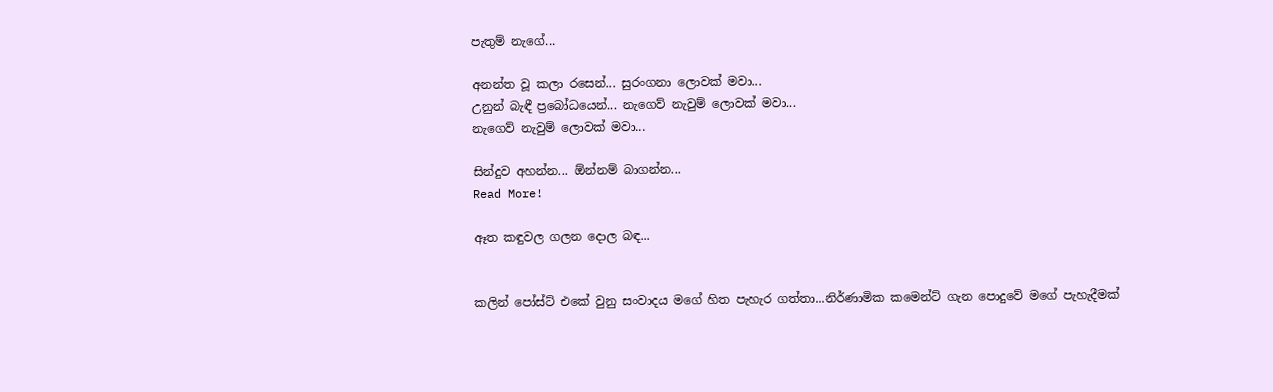පැතුම් නැගේ...

අනන්ත වූ කලා රසෙන්... සුරංගනා ලොවක් මවා...
උනුන් බැඳී ප්‍රබෝධයෙන්... නැගෙව් නැවුම් ලොවක් මවා...
නැගෙව් නැවුම් ලොවක් මවා...

සින්දුව අහන්න... ඕන්නම් බාගන්න...
Read More!

ඈත කඳුවල ගලන දොල බඳ...


කලින් පෝස්ට් එකේ වුනු සංවාදය මගේ හිත පැහැර ගත්තා...නිර්ණාමික කමෙන්ට් ගැන පොදුවේ මගේ පැහැදීමක්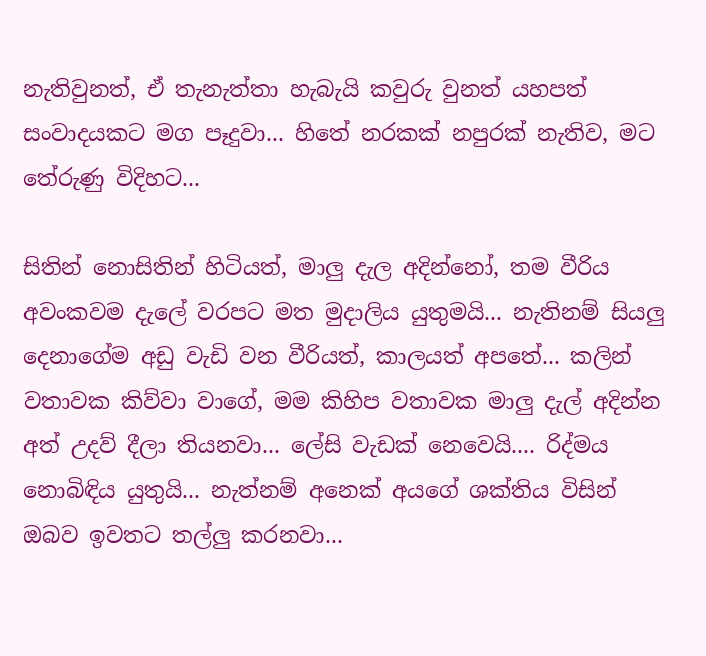නැතිවුනත්, ඒ තැනැත්තා හැබැයි කවුරු වුනත් යහපත් සංවාදයකට මග පෑදුවා... හිතේ නරකක් නපුරක් නැතිව, මට තේරුණු විදිහට...

සිතින් නොසිතින් හිටියත්, මාලු දැල අදින්නෝ, තම වීරිය අවංකවම දැලේ වරපට මත මුදාලිය යුතුමයි... නැතිනම් සියලු දෙනාගේම අඩු වැඩි වන වීරියත්, කාලයත් අපතේ... කලින් වතාවක කිව්වා වාගේ, මම කිහිප වතාවක මාලු දැල් අදින්න අත් උදව් දීලා තියනවා... ලේසි වැඩක් නෙවෙයි.... රිද්මය නොබිඳිය යුතුයි... නැත්නම් අනෙක් අයගේ ශක්තිය විසින් ඔබව ඉවතට තල්ලු කරනවා...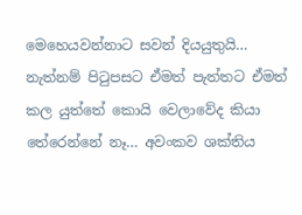මෙහෙයවන්නාට සවන් දියයුතුයි... නැත්නම් පි‍ටුපසට ඒමත් පැත්තට ඒමත් කල යුත්තේ කොයි වෙලාවේද කියා තේරෙන්නේ නෑ... අවංකව ශක්තිය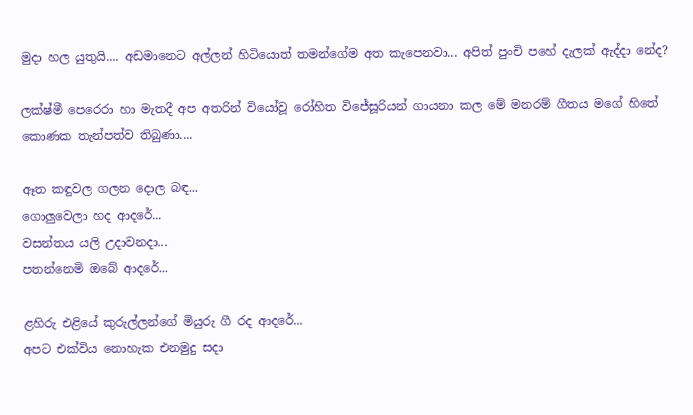මුදා හල යුතුයි.... අඩමානෙට අල්ලන් හිටියොත් තමන්ගේම අත කැපෙනවා... අපිත් පුංචි පහේ දැලක් ඇද්දා නේද?

ලක්ෂ්මී පෙරෙරා හා මැතදී අප අතරින් වියෝවූ රෝහිත විජේසූරියන් ගායනා කල මේ මනරම් ගීතය මගේ හිතේ කොණක තැන්පත්ව තිබුණා....

ඈත කඳුවල ගලන දොල බඳ...
ගොලුවෙලා හද ආදරේ...
වසන්තය යලි උදාවනදා...
පතන්නෙමි ඔබේ ආදරේ...

ළහිරු එළියේ කුරුල්ලන්ගේ මියුරු ගී රද ආදරේ...
අපට එක්විය නොහැක එනමුදු සදා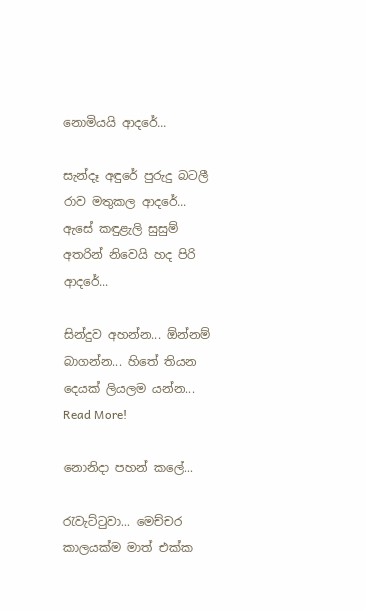නොමියයි ආදරේ...

සැන්දෑ අඳුරේ පුරුදු බටලී රාව මතුකල ආදරේ...
ඇසේ කඳුළැලි සුසුම් අතරින් නිවෙයි හද පිරි ආදරේ...

සින්දුව අහන්න... ඕන්නම් බාගන්න... හිතේ තියන දෙයක් ලියලම යන්න...
Read More!

නොනිදා පහන් කලේ...

රැවැට්‍ටුවා... මෙච්චර කාලයක්ම මාත් එක්ක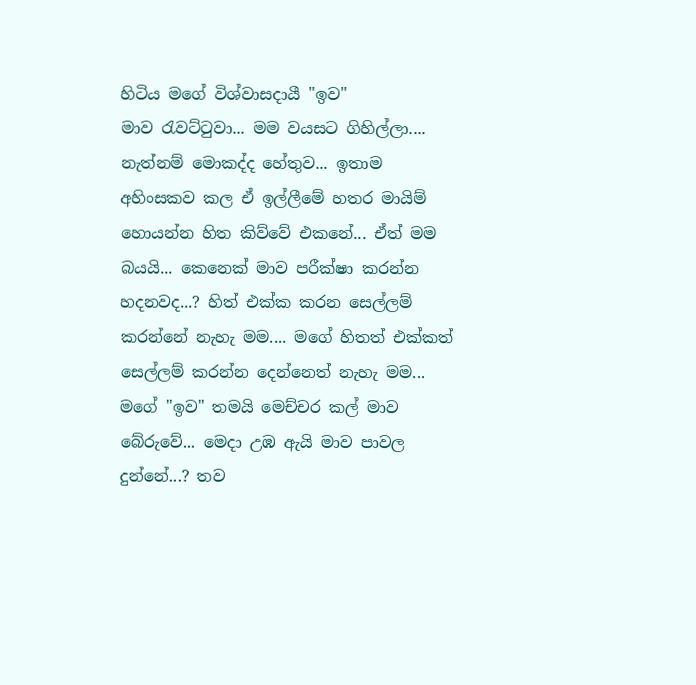හිටිය මගේ විශ්වාසදායී "ඉව" මාව ‍රැවට්‍ටුවා... මම වයසට ගිහිල්ලා.... නැත්නම් මොකද්ද හේතුව... ඉතාම අහිංසකව කල ඒ ඉල්ලීමේ හතර මායිම් හොයන්න හිත කිව්වේ එකනේ... ඒත් මම බයයි... කෙනෙක් මාව පරීක්ෂා කරන්න හදනවද...? හිත් එක්ක කරන සෙල්ලම් කරන්නේ නැහැ මම.... මගේ හිතත් එක්කත් සෙල්ලම් කරන්න දෙන්නෙත් නැහැ මම... මගේ "ඉව" තමයි මෙච්චර කල් මාව බේරුවේ... මෙදා උඹ ඇයි මාව පාවල දුන්නේ...? තව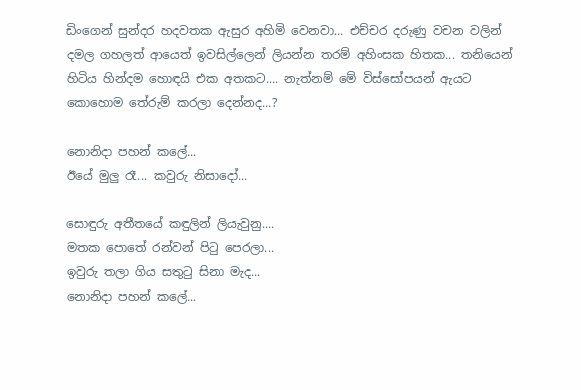ඩිංගෙන් සුන්දර හදවතක ඇසුර අහිමි වෙනවා... එච්චර දරුණු වචන වලින් දමල ගහලත් ආයෙත් ඉවසිල්ලෙන් ලියන්න තරම් අහිංසක හිතක... තනියෙන් හිටිය හින්දම හොඳයි එක අතකට.... නැත්නම් මේ විස්සෝපයන් ඇයට කොහොම තේරුම් කරලා දෙන්නද...?

නොනිදා පහන් කලේ...
ඊයේ මුලු රෑ... කවුරු නිසාදෝ...

සොඳුරු අතීතයේ කඳුලින් ලියැවුනු....
මතක පොතේ රන්වන් පි‍ටු පෙරලා...
ඉවුරු තලා ගිය සතු‍ටු සිනා මැද...
නොනිදා පහන් කලේ...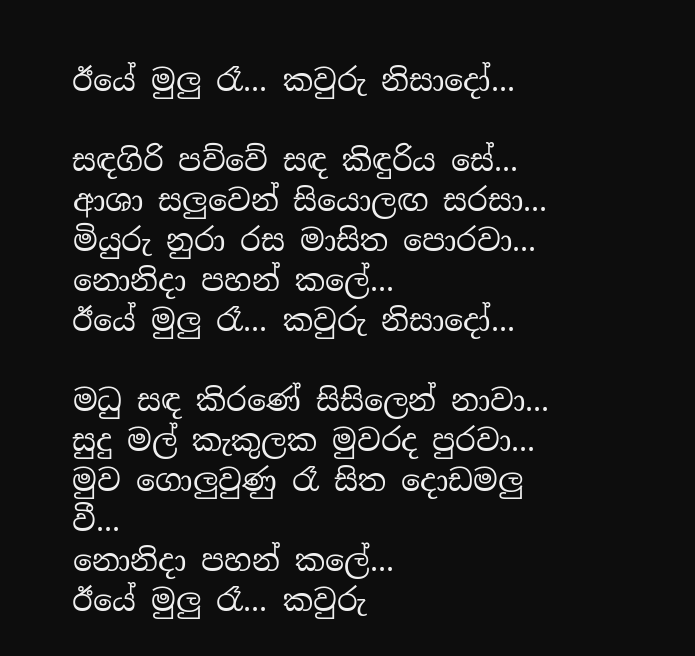ඊයේ මුලු රෑ... කවුරු නිසාදෝ...

සඳගිරි පව්වේ සඳ කිඳුරිය සේ...
ආශා සලුවෙන් සියොලඟ සරසා...
මියුරු නුරා රස මාසිත පොරවා...
නොනිදා පහන් කලේ...
ඊයේ මුලු රෑ... කවුරු නිසාදෝ...

මධු සඳ කිරණේ සිසිලෙන් නාවා...
සුදු මල් කැකුලක මුවරද පුරවා...
මුව ගොලුවුණු රෑ සිත දොඩමලු වී...
නොනිදා පහන් කලේ...
ඊයේ මුලු රෑ... කවුරු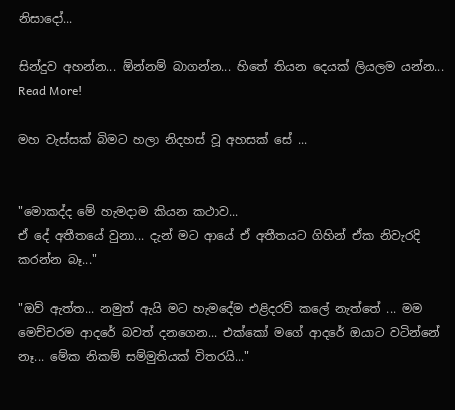නිසාදෝ...

සින්දුව අහන්න... ඕන්නම් බාගන්න... හිතේ තියන දෙයක් ලියලම යන්න...
Read More!

මහ වැස්සක් බිමට හලා නිදහස් වූ අහසක් සේ ...


"මොකද්ද මේ හැමදාම කියන කථාව...
ඒ දේ අතීතයේ වුනා... දැන් මට ආයේ ඒ අතීතයට ගිහින් ඒක නිවැරදි කරන්න බෑ..."

"ඔව් ඇත්ත... නමුත් ඇයි මට හැමදේම එළිදරව් කලේ නැත්තේ ... මම මෙච්චරම ආදරේ බවත් දනගෙන... එක්කෝ මගේ ආදරේ ඔයාට වටින්නේ නෑ... මේක නිකම් සම්මුතියක් විතරයි..."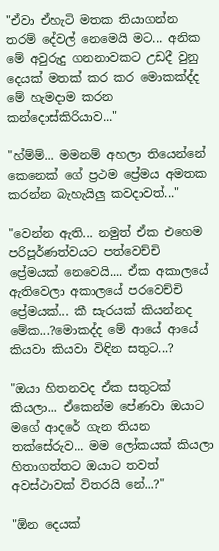"ඒවා ඒහැටි මතක තියාගන්න තරම් දේවල් නෙමෙයි මට... අනික මේ අවුරුදු ගනනාවකට උඩදී වුනු දෙයක් මතක් කර කර මොකක්ද්ද මේ හැමදාම කරන කන්දොස්කිරියාව..."

"හ්ම්ම්... මමනම් අහලා තියෙන්නේ කෙනෙක් ගේ ප්‍රථම ප්‍රේමය අමතක කරන්න බැහැයිලු කවදාවත්..."

"වෙන්න ඇති... නමුත් ඒක එහෙම පරිපූර්ණත්වයට පත්වෙච්චි ප්‍රේමයක් නෙවෙයි.... ඒක අකාලයේ ඇතිවෙලා අකාලයේ පරවෙච්චි ප්‍රේමයක්... කී සැරයක් කියන්නද මේක...?මොකද්ද මේ ආයේ ආයේ කියවා කියවා විඳින සතුට...?

"ඔයා හිතනවද ඒක සතුටක් කියලා... ඒකෙන්ම පේණවා ඔයාට මගේ ආදරේ ගැන තියන තක්සේරුව... මම ලෝකයක් කියලා හිතාගත්තට ඔයාට තවත් අවස්ථාවක් විතරයි නේ...?"

"ඕන දෙයක්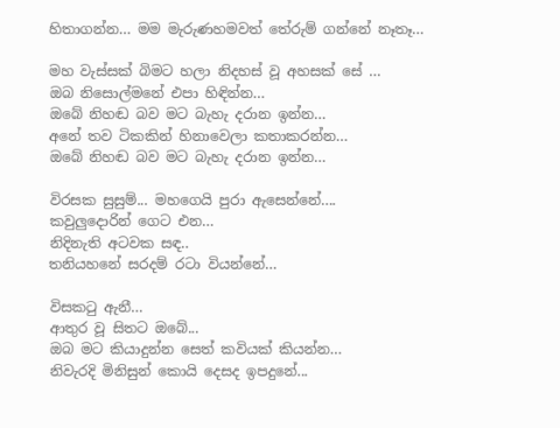හිතාගන්න... මම මැරුණහමවත් තේරුම් ගන්නේ නෑතෑ...

මහ වැස්සක් බිමට හලා නිදහස් වූ අහසක් සේ ...
ඔබ නිසොල්මනේ එපා හිඳින්න...
ඔබේ නිහඬ බව මට බැහැ දරාන ඉන්න...
අනේ තව ටිකකින් හිනාවෙලා කතාකරන්න...
ඔබේ නිහඬ බව මට බැහැ දරාන ඉන්න...

විරසක සුසුම්... මහගෙයි පුරා ඇසෙන්නේ....
කවුලුදොරින් ගෙට එන...
නිදිනැති අටවක සඳ..
තනියහනේ සරදම් රටා වියන්නේ...

විසක‍ටු ඇනී...
ආතුර වූ සිතට ඔබේ...
ඔබ මට කියාදුන්න සෙත් කවියක් කියන්න...
නිවැරදි මිනිසුන් කොයි දෙසද ඉපදුනේ...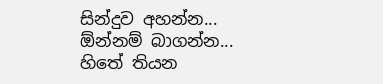සින්දුව අහන්න... ඕන්නම් බාගන්න... හිතේ තියන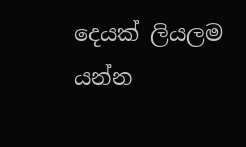දෙයක් ලියලම යන්න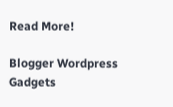Read More!

Blogger Wordpress Gadgets